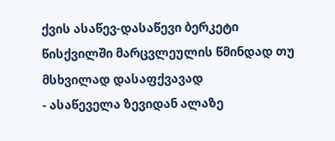ქვის ასაწევ-დასაწევი ბერკეტი წისქვილში მარცვლეულის წმინდად თუ მსხვილად დასაფქვავად
- ასაწეველა ზევიდან ალაზე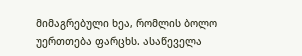მიმაგრებული ხეა, რომლის ბოლო უერთთება ფარცხს. ასაწეველა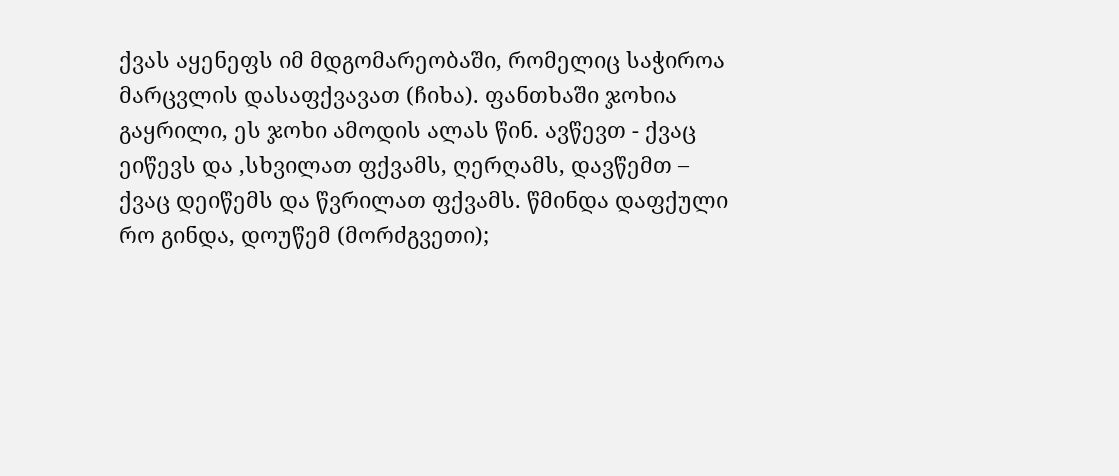ქვას აყენეფს იმ მდგომარეობაში, რომელიც საჭიროა მარცვლის დასაფქვავათ (ჩიხა). ფანთხაში ჯოხია გაყრილი, ეს ჯოხი ამოდის ალას წინ. ავწევთ - ქვაც ეიწევს და ,სხვილათ ფქვამს, ღერღამს, დავწემთ – ქვაც დეიწემს და წვრილათ ფქვამს. წმინდა დაფქული რო გინდა, დოუწემ (მორძგვეთი);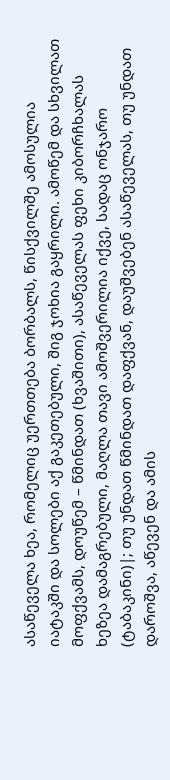ასაწეველა ხეა, რომელიც უერთთება ბორბალს, წისქვილშე ამოსულია იატაკში და სოლები აქ გაკეთებული, შიგ ჯოხია გაყრილი. ამოწემ და სხვილათ მოფქვამს, დოუწემ – წმინდათ (ხვაშითი), ასაწეველას ფეხი კიბორჩხალას ხეზეა დამაგრებული, მაღლა თავი ამოშვერილია იქვე, სადაც ონჯარო (ტაბაკინი)|; თუ უნდათ წმინდათ დაფქვან, დაუშვებენ ასაწეველას, თუ უნდათ დაროშვა, აწევენ და ამის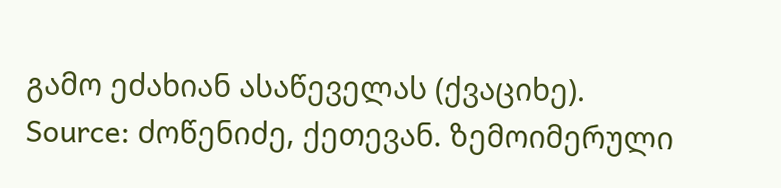გამო ეძახიან ასაწეველას (ქვაციხე).
Source: ძოწენიძე, ქეთევან. ზემოიმერული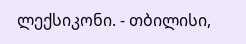ლექსიკონი. - თბილისი,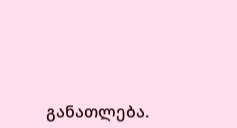განათლება.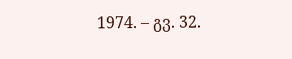1974. – გვ. 32.